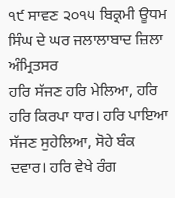੧੯ ਸਾਵਣ ੨੦੧੫ ਬਿਕ੍ਰਮੀ ਊਧਮ ਸਿੰਘ ਦੇ ਘਰ ਜਲਾਲਾਬਾਦ ਜ਼ਿਲਾ ਅੰਮ੍ਰਿਤਸਰ
ਹਰਿ ਸੱਜਣ ਹਰਿ ਮੇਲਿਆ, ਹਰਿ ਹਰਿ ਕਿਰਪਾ ਧਾਰ। ਹਰਿ ਪਾਇਆ ਸੱਜਣ ਸੁਹੇਲਿਆ, ਸੋਹੇ ਬੰਕ ਦਵਾਰ। ਹਰਿ ਵੇਖੇ ਰੰਗ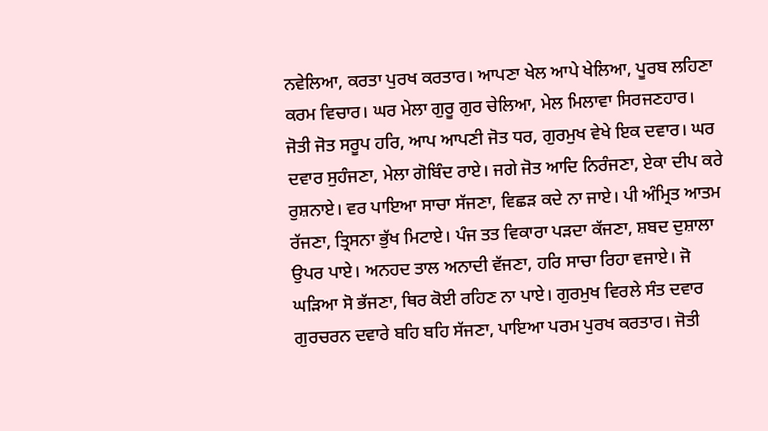ਨਵੇਲਿਆ, ਕਰਤਾ ਪੁਰਖ ਕਰਤਾਰ। ਆਪਣਾ ਖੇਲ ਆਪੇ ਖੇਲਿਆ, ਪੂਰਬ ਲਹਿਣਾ ਕਰਮ ਵਿਚਾਰ। ਘਰ ਮੇਲਾ ਗੁਰੂ ਗੁਰ ਚੇਲਿਆ, ਮੇਲ ਮਿਲਾਵਾ ਸਿਰਜਣਹਾਰ। ਜੋਤੀ ਜੋਤ ਸਰੂਪ ਹਰਿ, ਆਪ ਆਪਣੀ ਜੋਤ ਧਰ, ਗੁਰਮੁਖ ਵੇਖੇ ਇਕ ਦਵਾਰ। ਘਰ ਦਵਾਰ ਸੁਹੰਜਣਾ, ਮੇਲਾ ਗੋਬਿੰਦ ਰਾਏ। ਜਗੇ ਜੋਤ ਆਦਿ ਨਿਰੰਜਣਾ, ਏਕਾ ਦੀਪ ਕਰੇ ਰੁਸ਼ਨਾਏ। ਵਰ ਪਾਇਆ ਸਾਚਾ ਸੱਜਣਾ, ਵਿਛੜ ਕਦੇ ਨਾ ਜਾਏ। ਪੀ ਅੰਮ੍ਰਿਤ ਆਤਮ ਰੱਜਣਾ, ਤ੍ਰਿਸਨਾ ਭੁੱਖ ਮਿਟਾਏ। ਪੰਜ ਤਤ ਵਿਕਾਰਾ ਪੜਦਾ ਕੱਜਣਾ, ਸ਼ਬਦ ਦੁਸ਼ਾਲਾ ਉਪਰ ਪਾਏ। ਅਨਹਦ ਤਾਲ ਅਨਾਦੀ ਵੱਜਣਾ, ਹਰਿ ਸਾਚਾ ਰਿਹਾ ਵਜਾਏ। ਜੋ ਘੜਿਆ ਸੋ ਭੱਜਣਾ, ਥਿਰ ਕੋਈ ਰਹਿਣ ਨਾ ਪਾਏ। ਗੁਰਮੁਖ ਵਿਰਲੇ ਸੰਤ ਦਵਾਰ ਗੁਰਚਰਨ ਦਵਾਰੇ ਬਹਿ ਬਹਿ ਸੱਜਣਾ, ਪਾਇਆ ਪਰਮ ਪੁਰਖ ਕਰਤਾਰ। ਜੋਤੀ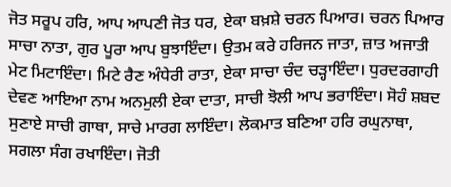ਜੋਤ ਸਰੂਪ ਹਰਿ, ਆਪ ਆਪਣੀ ਜੋਤ ਧਰ, ਏਕਾ ਬਖ਼ਸ਼ੇ ਚਰਨ ਪਿਆਰ। ਚਰਨ ਪਿਆਰ ਸਾਚਾ ਨਾਤਾ, ਗੁਰ ਪੂਰਾ ਆਪ ਬੁਝਾਇੰਦਾ। ਉਤਮ ਕਰੇ ਹਰਿਜਨ ਜਾਤਾ, ਜ਼ਾਤ ਅਜਾਤੀ ਮੇਟ ਮਿਟਾਇੰਦਾ। ਮਿਟੇ ਰੈਣ ਅੰਧੇਰੀ ਰਾਤਾ, ਏਕਾ ਸਾਚਾ ਚੰਦ ਚੜ੍ਹਾਇੰਦਾ। ਧੁਰਦਰਗਾਹੀ ਦੇਵਣ ਆਇਆ ਨਾਮ ਅਨਮੁਲੀ ਏਕਾ ਦਾਤਾ, ਸਾਚੀ ਝੋਲੀ ਆਪ ਭਰਾਇੰਦਾ। ਸੋਹੰ ਸ਼ਬਦ ਸੁਣਾਏ ਸਾਚੀ ਗਾਥਾ, ਸਾਚੇ ਮਾਰਗ ਲਾਇੰਦਾ। ਲੋਕਮਾਤ ਬਣਿਆ ਹਰਿ ਰਘੁਨਾਥਾ, ਸਗਲਾ ਸੰਗ ਰਖਾਇੰਦਾ। ਜੋਤੀ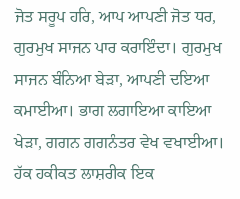ਜੋਤ ਸਰੂਪ ਹਰਿ, ਆਪ ਆਪਣੀ ਜੋਤ ਧਰ, ਗੁਰਮੁਖ ਸਾਜਨ ਪਾਰ ਕਰਾਇੰਦਾ। ਗੁਰਮੁਖ ਸਾਜਨ ਬੰਨਿਆ ਬੇੜਾ, ਆਪਣੀ ਦਇਆ ਕਮਾਈਆ। ਭਾਗ ਲਗਾਇਆ ਕਾਇਆ ਖੇੜਾ, ਗਗਨ ਗਗਨੰਤਰ ਵੇਖ ਵਖਾਈਆ। ਹੱਕ ਹਕੀਕਤ ਲਾਸ਼ਰੀਕ ਇਕ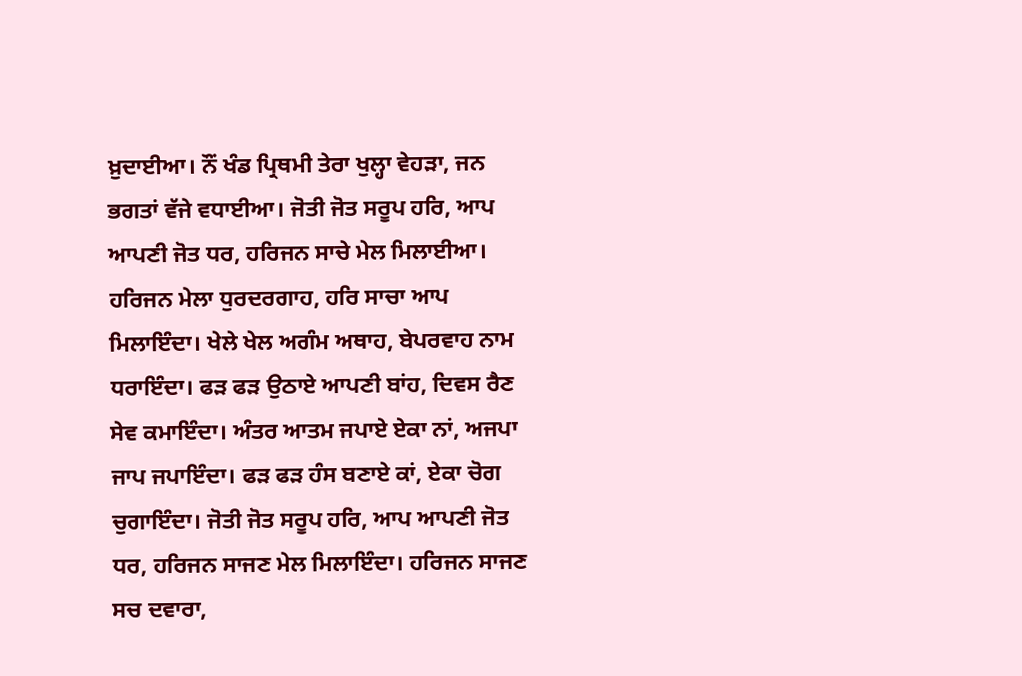ਖ਼ੁਦਾਈਆ। ਨੌਂ ਖੰਡ ਪ੍ਰਿਥਮੀ ਤੇਰਾ ਖੁਲ੍ਹਾ ਵੇਹੜਾ, ਜਨ ਭਗਤਾਂ ਵੱਜੇ ਵਧਾਈਆ। ਜੋਤੀ ਜੋਤ ਸਰੂਪ ਹਰਿ, ਆਪ ਆਪਣੀ ਜੋਤ ਧਰ, ਹਰਿਜਨ ਸਾਚੇ ਮੇਲ ਮਿਲਾਈਆ। ਹਰਿਜਨ ਮੇਲਾ ਧੁਰਦਰਗਾਹ, ਹਰਿ ਸਾਚਾ ਆਪ ਮਿਲਾਇੰਦਾ। ਖੇਲੇ ਖੇਲ ਅਗੰਮ ਅਥਾਹ, ਬੇਪਰਵਾਹ ਨਾਮ ਧਰਾਇੰਦਾ। ਫੜ ਫੜ ਉਠਾਏ ਆਪਣੀ ਬਾਂਹ, ਦਿਵਸ ਰੈਣ ਸੇਵ ਕਮਾਇੰਦਾ। ਅੰਤਰ ਆਤਮ ਜਪਾਏ ਏਕਾ ਨਾਂ, ਅਜਪਾ ਜਾਪ ਜਪਾਇੰਦਾ। ਫੜ ਫੜ ਹੰਸ ਬਣਾਏ ਕਾਂ, ਏਕਾ ਚੋਗ ਚੁਗਾਇੰਦਾ। ਜੋਤੀ ਜੋਤ ਸਰੂਪ ਹਰਿ, ਆਪ ਆਪਣੀ ਜੋਤ ਧਰ, ਹਰਿਜਨ ਸਾਜਣ ਮੇਲ ਮਿਲਾਇੰਦਾ। ਹਰਿਜਨ ਸਾਜਣ ਸਚ ਦਵਾਰਾ,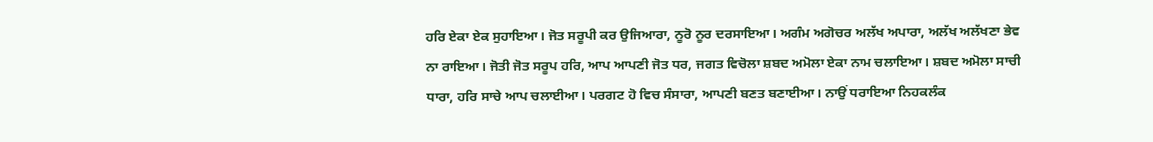ਹਰਿ ਏਕਾ ਏਕ ਸੁਹਾਇਆ। ਜੋਤ ਸਰੂਪੀ ਕਰ ਉਜਿਆਰਾ, ਨੂਰੋ ਨੂਰ ਦਰਸਾਇਆ। ਅਗੰਮ ਅਗੋਚਰ ਅਲੱਖ ਅਪਾਰਾ, ਅਲੱਖ ਅਲੱਖਣਾ ਭੇਵ ਨਾ ਰਾਇਆ। ਜੋਤੀ ਜੋਤ ਸਰੂਪ ਹਰਿ, ਆਪ ਆਪਣੀ ਜੋਤ ਧਰ, ਜਗਤ ਵਿਚੋਲਾ ਸ਼ਬਦ ਅਮੋਲਾ ਏਕਾ ਨਾਮ ਚਲਾਇਆ। ਸ਼ਬਦ ਅਮੋਲਾ ਸਾਚੀ ਧਾਰਾ, ਹਰਿ ਸਾਚੇ ਆਪ ਚਲਾਈਆ। ਪਰਗਟ ਹੋ ਵਿਚ ਸੰਸਾਰਾ, ਆਪਣੀ ਬਣਤ ਬਣਾਈਆ। ਨਾਉਂ ਧਰਾਇਆ ਨਿਹਕਲੰਕ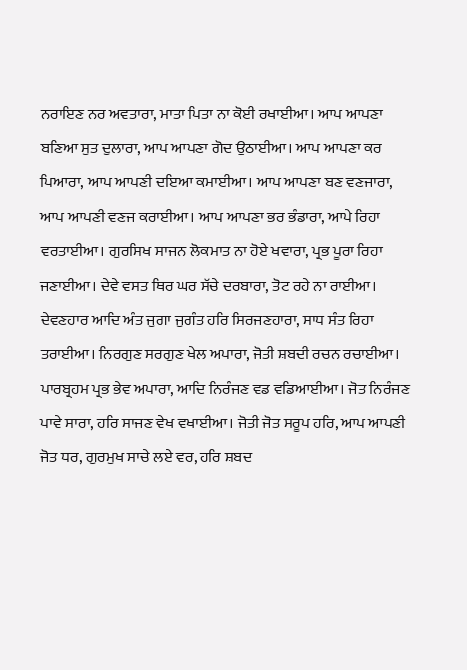ਨਰਾਇਣ ਨਰ ਅਵਤਾਰਾ, ਮਾਤਾ ਪਿਤਾ ਨਾ ਕੋਈ ਰਖਾਈਆ। ਆਪ ਆਪਣਾ ਬਣਿਆ ਸੁਤ ਦੁਲਾਰਾ, ਆਪ ਆਪਣਾ ਗੋਦ ਉਠਾਈਆ। ਆਪ ਆਪਣਾ ਕਰ ਪਿਆਰਾ, ਆਪ ਆਪਣੀ ਦਇਆ ਕਮਾਈਆ। ਆਪ ਆਪਣਾ ਬਣ ਵਣਜਾਰਾ, ਆਪ ਆਪਣੀ ਵਣਜ ਕਰਾਈਆ। ਆਪ ਆਪਣਾ ਭਰ ਭੰਡਾਰਾ, ਆਪੇ ਰਿਹਾ ਵਰਤਾਈਆ। ਗੁਰਸਿਖ ਸਾਜਨ ਲੋਕਮਾਤ ਨਾ ਹੋਏ ਖਵਾਰਾ, ਪ੍ਰਭ ਪੂਰਾ ਰਿਹਾ ਜਣਾਈਆ। ਦੇਵੇ ਵਸਤ ਥਿਰ ਘਰ ਸੱਚੇ ਦਰਬਾਰਾ, ਤੋਟ ਰਹੇ ਨਾ ਰਾਈਆ। ਦੇਵਣਹਾਰ ਆਦਿ ਅੰਤ ਜੁਗਾ ਜੁਗੰਤ ਹਰਿ ਸਿਰਜਣਹਾਰਾ, ਸਾਧ ਸੰਤ ਰਿਹਾ ਤਰਾਈਆ। ਨਿਰਗੁਣ ਸਰਗੁਣ ਖੇਲ ਅਪਾਰਾ, ਜੋਤੀ ਸ਼ਬਦੀ ਰਚਨ ਰਚਾਈਆ। ਪਾਰਬ੍ਰਹਮ ਪ੍ਰਭ ਭੇਵ ਅਪਾਰਾ, ਆਦਿ ਨਿਰੰਜਣ ਵਡ ਵਡਿਆਈਆ। ਜੋਤ ਨਿਰੰਜਣ ਪਾਵੇ ਸਾਰਾ, ਹਰਿ ਸਾਜਣ ਵੇਖ ਵਖਾਈਆ। ਜੋਤੀ ਜੋਤ ਸਰੂਪ ਹਰਿ, ਆਪ ਆਪਣੀ ਜੋਤ ਧਰ, ਗੁਰਮੁਖ ਸਾਚੇ ਲਏ ਵਰ, ਹਰਿ ਸ਼ਬਦ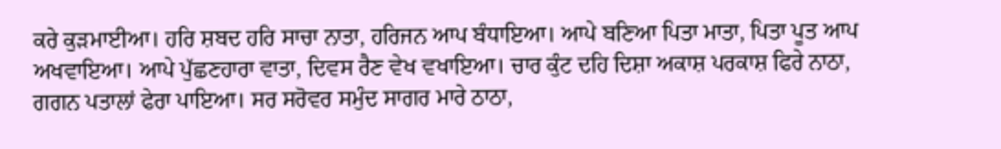ਕਰੇ ਕੁੜਮਾਈਆ। ਹਰਿ ਸ਼ਬਦ ਹਰਿ ਸਾਚਾ ਨਾਤਾ, ਹਰਿਜਨ ਆਪ ਬੰਧਾਇਆ। ਆਪੇ ਬਣਿਆ ਪਿਤਾ ਮਾਤਾ, ਪਿਤਾ ਪੂਤ ਆਪ ਅਖਵਾਇਆ। ਆਪੇ ਪੁੱਛਣਹਾਰਾ ਵਾਤਾ, ਦਿਵਸ ਰੈਣ ਵੇਖ ਵਖਾਇਆ। ਚਾਰ ਕੁੰਟ ਦਹਿ ਦਿਸ਼ਾ ਅਕਾਸ਼ ਪਰਕਾਸ਼ ਫਿਰੇ ਨਾਠਾ, ਗਗਨ ਪਤਾਲਾਂ ਫੇਰਾ ਪਾਇਆ। ਸਰ ਸਰੋਵਰ ਸਮੁੰਦ ਸਾਗਰ ਮਾਰੇ ਠਾਠਾ,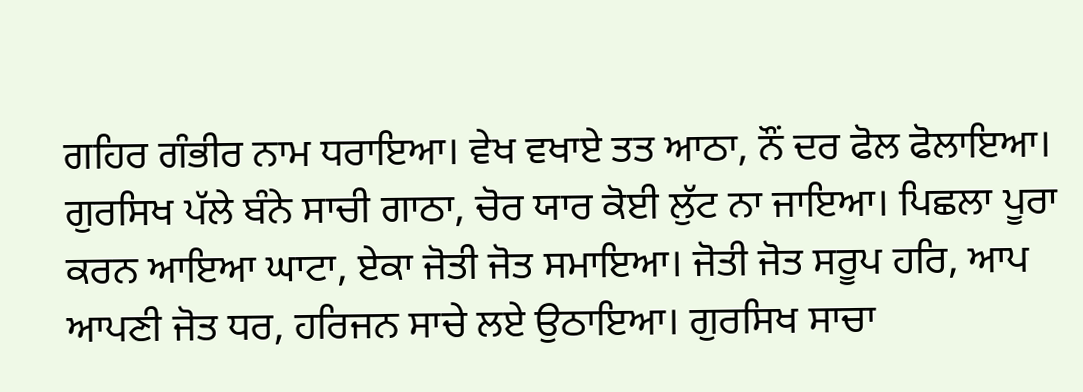ਗਹਿਰ ਗੰਭੀਰ ਨਾਮ ਧਰਾਇਆ। ਵੇਖ ਵਖਾਏ ਤਤ ਆਠਾ, ਨੌਂ ਦਰ ਫੋਲ ਫੋਲਾਇਆ। ਗੁਰਸਿਖ ਪੱਲੇ ਬੰਨੇ ਸਾਚੀ ਗਾਠਾ, ਚੋਰ ਯਾਰ ਕੋਈ ਲੁੱਟ ਨਾ ਜਾਇਆ। ਪਿਛਲਾ ਪੂਰਾ ਕਰਨ ਆਇਆ ਘਾਟਾ, ਏਕਾ ਜੋਤੀ ਜੋਤ ਸਮਾਇਆ। ਜੋਤੀ ਜੋਤ ਸਰੂਪ ਹਰਿ, ਆਪ ਆਪਣੀ ਜੋਤ ਧਰ, ਹਰਿਜਨ ਸਾਚੇ ਲਏ ਉਠਾਇਆ। ਗੁਰਸਿਖ ਸਾਚਾ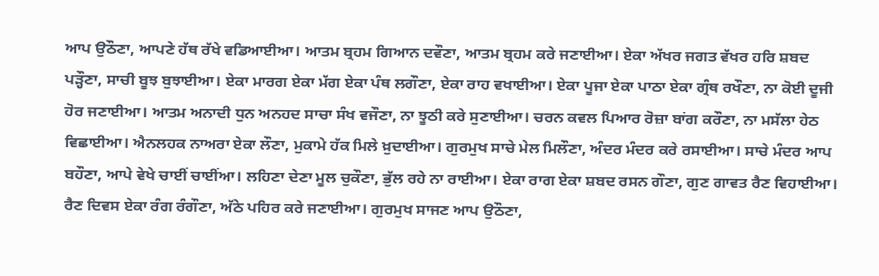ਆਪ ਉਠੌਣਾ, ਆਪਣੇ ਹੱਥ ਰੱਖੇ ਵਡਿਆਈਆ। ਆਤਮ ਬ੍ਰਹਮ ਗਿਆਨ ਦਵੌਣਾ, ਆਤਮ ਬ੍ਰਹਮ ਕਰੇ ਜਣਾਈਆ। ਏਕਾ ਅੱਖਰ ਜਗਤ ਵੱਖਰ ਹਰਿ ਸ਼ਬਦ ਪੜ੍ਹੌਣਾ, ਸਾਚੀ ਬੂਝ ਬੁਝਾਈਆ। ਏਕਾ ਮਾਰਗ ਏਕਾ ਮੱਗ ਏਕਾ ਪੰਥ ਲਗੌਣਾ, ਏਕਾ ਰਾਹ ਵਖਾਈਆ। ਏਕਾ ਪੂਜਾ ਏਕਾ ਪਾਠਾ ਏਕਾ ਗ੍ਰੰਥ ਰਖੌਣਾ, ਨਾ ਕੋਈ ਦੂਜੀ ਹੋਰ ਜਣਾਈਆ। ਆਤਮ ਅਨਾਦੀ ਧੁਨ ਅਨਹਦ ਸਾਚਾ ਸੰਖ ਵਜੌਣਾ, ਨਾ ਝੂਠੀ ਕਰੇ ਸੁਣਾਈਆ। ਚਰਨ ਕਵਲ ਪਿਆਰ ਰੋਜ਼ਾ ਬਾਂਗ ਕਰੌਣਾ, ਨਾ ਮਸੱਲਾ ਹੇਠ ਵਿਛਾਈਆ। ਐਨਲਹਕ ਨਾਅਰਾ ਏਕਾ ਲੌਣਾ, ਮੁਕਾਮੇ ਹੱਕ ਮਿਲੇ ਖ਼ੁਦਾਈਆ। ਗੁਰਮੁਖ ਸਾਚੇ ਮੇਲ ਮਿਲੌਣਾ, ਅੰਦਰ ਮੰਦਰ ਕਰੇ ਰਸਾਈਆ। ਸਾਚੇ ਮੰਦਰ ਆਪ ਬਹੌਣਾ, ਆਪੇ ਵੇਖੇ ਚਾਈਂ ਚਾਈਂਆ। ਲਹਿਣਾ ਦੇਣਾ ਮੂਲ ਚੁਕੌਣਾ, ਭੁੱਲ ਰਹੇ ਨਾ ਰਾਈਆ। ਏਕਾ ਰਾਗ ਏਕਾ ਸ਼ਬਦ ਰਸਨ ਗੌਣਾ, ਗੁਣ ਗਾਵਤ ਰੈਣ ਵਿਹਾਈਆ। ਰੈਣ ਦਿਵਸ ਏਕਾ ਰੰਗ ਰੰਗੌਣਾ, ਅੱਠੇ ਪਹਿਰ ਕਰੇ ਜਣਾਈਆ। ਗੁਰਮੁਖ ਸਾਜਣ ਆਪ ਉਠੌਣਾ,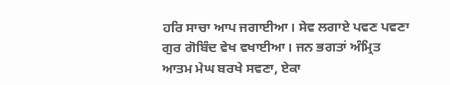ਹਰਿ ਸਾਚਾ ਆਪ ਜਗਾਈਆ। ਸੇਵ ਲਗਾਏ ਪਵਣ ਪਵਣਾ ਗੁਰ ਗੋਬਿੰਦ ਵੇਖ ਵਖਾਈਆ। ਜਨ ਭਗਤਾਂ ਅੰਮ੍ਰਿਤ ਆਤਮ ਮੇਘ ਬਰਖੇ ਸਵਣਾ, ਏਕਾ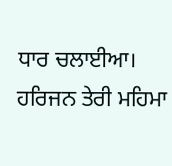ਧਾਰ ਚਲਾਈਆ। ਹਰਿਜਨ ਤੇਰੀ ਮਹਿਮਾ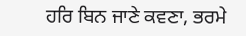ਹਰਿ ਬਿਨ ਜਾਣੇ ਕਵਣਾ, ਭਰਮੇ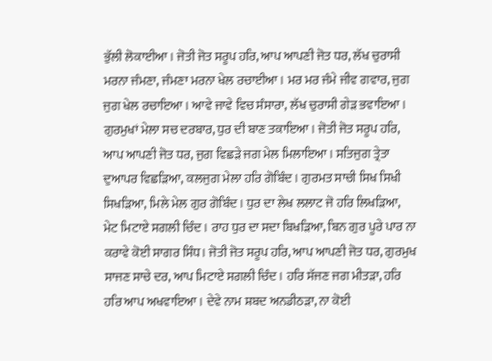ਭੁੱਲੀ ਲੋਕਾਈਆ। ਜੋਤੀ ਜੋਤ ਸਰੂਪ ਹਰਿ, ਆਪ ਆਪਣੀ ਜੋਤ ਧਰ, ਲੱਖ ਚੁਰਾਸੀ ਮਰਨਾ ਜੰਮਣਾ, ਜੰਮਣਾ ਮਰਨਾ ਖੇਲ ਰਚਾਈਆ। ਮਰ ਮਰ ਜੰਮੇ ਜੀਵ ਗਵਾਰ, ਜੁਗ ਜੁਗ ਖੇਲ ਰਚਾਇਆ। ਆਵੇ ਜਾਵੇ ਵਿਚ ਸੰਸਾਰਾ, ਲੱਖ ਚੁਰਾਸੀ ਗੇੜ ਭਵਾਇਆ। ਗੁਰਮੁਖਾਂ ਮੇਲਾ ਸਚ ਦਰਬਾਰ, ਧੁਰ ਦੀ ਬਾਣ ਤਕਾਇਆ। ਜੋਤੀ ਜੋਤ ਸਰੂਪ ਹਰਿ, ਆਪ ਆਪਣੀ ਜੋਤ ਧਰ, ਜੁਗ ਵਿਛੜੇ ਜਗ ਮੇਲ ਮਿਲਾਇਆ। ਸਤਿਜੁਗ ਤ੍ਰੇਤਾ ਦੁਆਪਰ ਵਿਛੜਿਆ, ਕਲਜੁਗ ਮੇਲਾ ਹਰਿ ਗੋਬਿੰਦ। ਗੁਰਮਤ ਸਾਚੀ ਸਿਖ ਸਿਖੀ ਸਿਖੜਿਆ, ਮਿਲੇ ਮੇਲ ਗੁਰ ਗੋਬਿੰਦ। ਧੁਰ ਦਾ ਲੇਖ ਲਲਾਟ ਜੋ ਹਰਿ ਲਿਖੜਿਆ, ਮੇਟ ਮਿਟਾਏ ਸਗਲੀ ਚਿੰਦ। ਰਾਹ ਧੁਰ ਦਾ ਸਦਾ ਬਿਖੜਿਆ, ਬਿਨ ਗੁਰ ਪੂਰੇ ਪਾਰ ਨਾ ਕਰਾਵੇ ਕੋਈ ਸਾਗਰ ਸਿੰਧ। ਜੋਤੀ ਜੋਤ ਸਰੂਪ ਹਰਿ, ਆਪ ਆਪਣੀ ਜੋਤ ਧਰ, ਗੁਰਮੁਖ ਸਾਜਣ ਸਾਚੇ ਦਰ, ਆਪ ਮਿਟਾਏ ਸਗਲੀ ਚਿੰਦ। ਹਰਿ ਸੱਜਣ ਜਗ ਮੀਤੜਾ, ਹਰਿ ਹਰਿ ਆਪ ਅਖਵਾਇਆ। ਦੇਵੇ ਨਾਮ ਸ਼ਬਦ ਅਨਡੀਠੜਾ, ਨਾ ਕੋਈ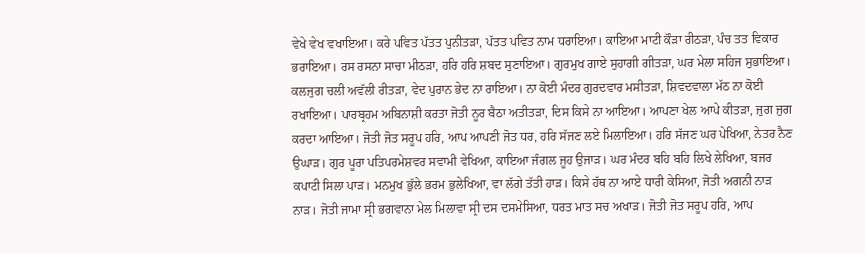ਵੇਖੇ ਵੇਖ ਵਖਾਇਆ। ਕਰੇ ਪਵਿਤ ਪੱਤਤ ਪੁਨੀਤੜਾ, ਪੱਤਤ ਪਵਿਤ ਨਾਮ ਧਰਾਇਆ। ਕਾਇਆ ਮਾਟੀ ਕੌੜਾ ਰੀਠੜਾ, ਪੰਚ ਤਤ ਵਿਕਾਰ ਭਰਾਇਆ। ਰਸ ਰਸਨਾ ਸਾਚਾ ਮੀਠੜਾ, ਹਰਿ ਹਰਿ ਸ਼ਬਦ ਸੁਣਾਇਆ। ਗੁਰਮੁਖ ਗਾਏ ਸੁਹਾਗੀ ਗੀਤੜਾ, ਘਰ ਮੇਲਾ ਸਹਿਜ ਸੁਭਾਇਆ। ਕਲਜੁਗ ਚਲੀ ਅਵੱਲੀ ਰੀਤੜਾ, ਵੇਦ ਪੁਰਾਨ ਭੇਦ ਨਾ ਰਾਇਆ। ਨਾ ਕੋਈ ਮੰਦਰ ਗੁਰਦਵਾਰ ਮਸੀਤੜਾ, ਸ਼ਿਵਦਵਾਲਾ ਮੱਠ ਨਾ ਕੋਈ ਰਖਾਇਆ। ਪਾਰਬ੍ਰਹਮ ਅਬਿਨਾਸ਼ੀ ਕਰਤਾ ਜੋਤੀ ਨੂਰ ਬੈਠਾ ਅਤੀਤੜਾ, ਦਿਸ ਕਿਸੇ ਨਾ ਆਇਆ। ਆਪਣਾ ਖੇਲ ਆਪੇ ਕੀਤੜਾ, ਜੁਗ ਜੁਗ ਕਰਦਾ ਆਇਆ। ਜੋਤੀ ਜੋਤ ਸਰੂਪ ਹਰਿ, ਆਪ ਆਪਣੀ ਜੋਤ ਧਰ, ਹਰਿ ਸੱਜਣ ਲਏ ਮਿਲਾਇਆ। ਹਰਿ ਸੱਜਣ ਘਰ ਪੇਖਿਆ, ਨੇਤਰ ਨੈਣ ਉਘਾੜ। ਗੁਰ ਪੂਰਾ ਪਤਿਪਰਮੇਸ਼ਵਰ ਸਵਾਮੀ ਵੇਖਿਆ, ਕਾਇਆ ਜੰਗਲ ਜੂਹ ਉਜਾੜ। ਘਰ ਮੰਦਰ ਬਹਿ ਬਹਿ ਲਿਖੇ ਲੇਖਿਆ, ਬਜਰ ਕਪਾਟੀ ਸਿਲਾ ਪਾੜ। ਮਨਮੁਖ ਭੁੱਲੇ ਭਰਮ ਭੁਲੇਖਿਆ, ਵਾ ਲੱਗੇ ਤੱਤੀ ਹਾੜ। ਕਿਸੇ ਹੱਥ ਨਾ ਆਏ ਧਾਰੀ ਕੇਸਿਆ, ਜੋਤੀ ਅਗਨੀ ਨਾੜ ਨਾੜ। ਜੋਤੀ ਜਾਮਾ ਸ੍ਰੀ ਭਗਵਾਨਾ ਮੇਲ ਮਿਲਾਵਾ ਸ੍ਰੀ ਦਸ ਦਸਮੇਸਿਆ, ਧਰਤ ਮਾਤ ਸਚ ਅਖਾੜ। ਜੋਤੀ ਜੋਤ ਸਰੂਪ ਹਰਿ, ਆਪ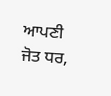ਆਪਣੀ ਜੋਤ ਧਰ,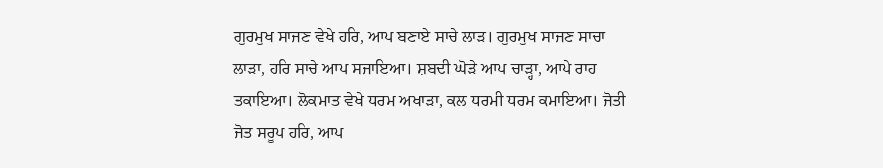ਗੁਰਮੁਖ ਸਾਜਣ ਵੇਖੇ ਹਰਿ, ਆਪ ਬਣਾਏ ਸਾਚੇ ਲਾੜ। ਗੁਰਮੁਖ ਸਾਜਣ ਸਾਚਾ ਲਾੜਾ, ਹਰਿ ਸਾਚੇ ਆਪ ਸਜਾਇਆ। ਸ਼ਬਦੀ ਘੋੜੇ ਆਪ ਚਾੜ੍ਹਾ, ਆਪੇ ਰਾਹ ਤਕਾਇਆ। ਲੋਕਮਾਤ ਵੇਖੇ ਧਰਮ ਅਖਾੜਾ, ਕਲ ਧਰਮੀ ਧਰਮ ਕਮਾਇਆ। ਜੋਤੀ ਜੋਤ ਸਰੂਪ ਹਰਿ, ਆਪ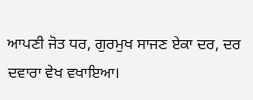ਆਪਣੀ ਜੋਤ ਧਰ, ਗੁਰਮੁਖ ਸਾਜਣ ਏਕਾ ਦਰ, ਦਰ ਦਵਾਰਾ ਵੇਖ ਵਖਾਇਆ।